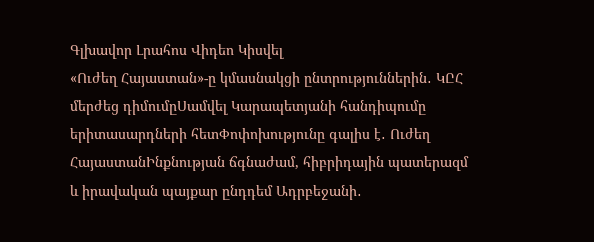Գլխավոր Լրահոս Վիդեո Կիսվել
«Ուժեղ Հայաստան»-ը կմասնակցի ընտրություններին․ ԿԸՀ մերժեց դիմումըՍամվել Կարապետյանի հանդիպումը երիտասարդների հետՓոփոխությունը գալիս է․ Ուժեղ ՀայաստանԻնքնության ճգնաժամ, հիբրիդային պատերազմ և իրավական պայքար ընդդեմ Ադրբեջանի․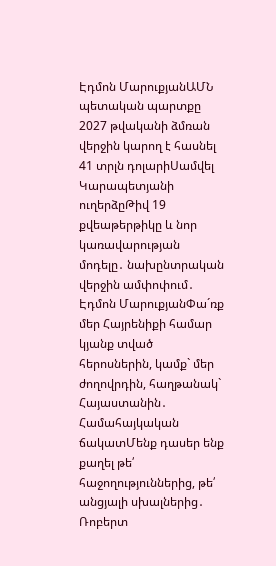Էդմոն ՄարուքյանԱՄՆ պետական պարտքը 2027 թվականի ձմռան վերջին կարող է հասնել 41 տրլն դոլարիՍամվել Կարապետյանի ուղերձըԹիվ 19 քվեաթերթիկը և նոր կառավարության մոդելը․ նախընտրական վերջին ամփոփում․ Էդմոն ՄարուքյանՓա´ռք մեր Հայրենիքի համար կյանք տված հերոսներին, կամք` մեր ժողովրդին, հաղթանակ` Հայաստանին․ Համահայկական ճակատՄենք դասեր ենք քաղել թե՛ հաջողություններից, թե՛ անցյալի սխալներից․ Ռոբերտ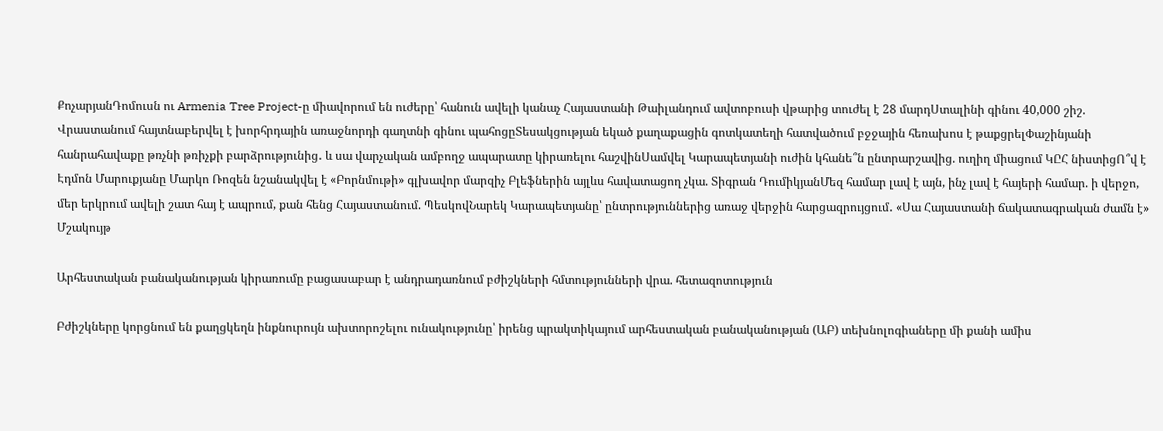ՔոչարյանԴոմուսն ու Armenia Tree Project-ը միավորում են ուժերը՝ հանուն ավելի կանաչ Հայաստանի Թաիլանդում ավտոբուսի վթարից տուժել է 28 մարդՍտալինի գինու 40,000 շիշ. Վրաստանում հայտնաբերվել է խորհրդային առաջնորդի գաղտնի գինու պահոցըՏեսակցության եկած քաղաքացին գոտկատեղի հատվածում բջջային հեռախոս է թաքցրելՓաշինյանի հանրահավաքը թռչնի թռիչքի բարձրությունից․ և սա վարչական ամբողջ ապարատը կիրառելու հաշվինՍամվել Կարապետյանի ուժին կհանե՞ն ընտրարշավից. ուղիղ միացում ԿԸՀ նիստիցՈ՞վ է Էդմոն Մարուքյանը Մարկո Ռոզեն նշանակվել է «Բորնմութի» գլխավոր մարզիչ Բլեֆներին այլևս հավատացող չկա. Տիգրան ԴումիկյանՄեզ համար լավ է այն, ինչ լավ է հայերի համար. ի վերջո, մեր երկրում ավելի շատ հայ է ապրում, քան հենց Հայաստանում. ՊեսկովՆարեկ Կարապետյանը՝ ընտրություններից առաջ վերջին հարցազրույցում․ «Սա Հայաստանի ճակատագրական ժամն է»
Մշակույթ

Արհեստական բանականության կիրառումը բացասաբար է անդրադառնում բժիշկների հմտությունների վրա. հետազոտություն

Բժիշկները կորցնում են քաղցկեղն ինքնուրույն ախտորոշելու ունակությունը՝ իրենց պրակտիկայում արհեստական բանականության (ԱԲ) տեխնոլոգիաները մի քանի ամիս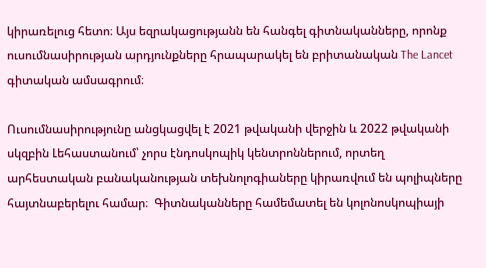կիրառելուց հետո։ Այս եզրակացությանն են հանգել գիտնականները, որոնք ուսումնասիրության արդյունքները հրապարակել են բրիտանական The Lancet գիտական ամսագրում։

Ուսումնասիրությունը անցկացվել է 2021 թվականի վերջին և 2022 թվականի սկզբին Լեհաստանում՝ չորս էնդոսկոպիկ կենտրոններում, որտեղ արհեստական բանականության տեխնոլոգիաները կիրառվում են պոլիպները հայտնաբերելու համար։  Գիտնականները համեմատել են կոլոնոսկոպիայի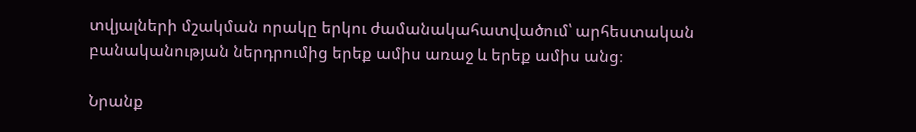տվյալների մշակման որակը երկու ժամանակահատվածում՝ արհեստական բանականության ներդրումից երեք ամիս առաջ և երեք ամիս անց։

Նրանք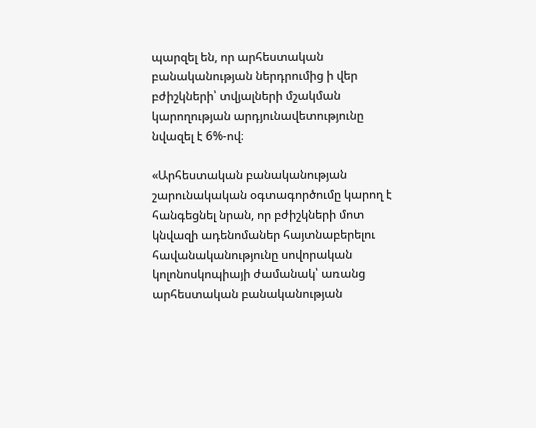պարզել են, որ արհեստական բանականության ներդրումից ի վեր բժիշկների՝ տվյալների մշակման կարողության արդյունավետությունը նվազել է 6%-ով։

«Արհեստական բանականության շարունակական օգտագործումը կարող է հանգեցնել նրան, որ բժիշկների մոտ կնվազի ադենոմաներ հայտնաբերելու հավանականությունը սովորական կոլոնոսկոպիայի ժամանակ՝ առանց արհեստական բանականության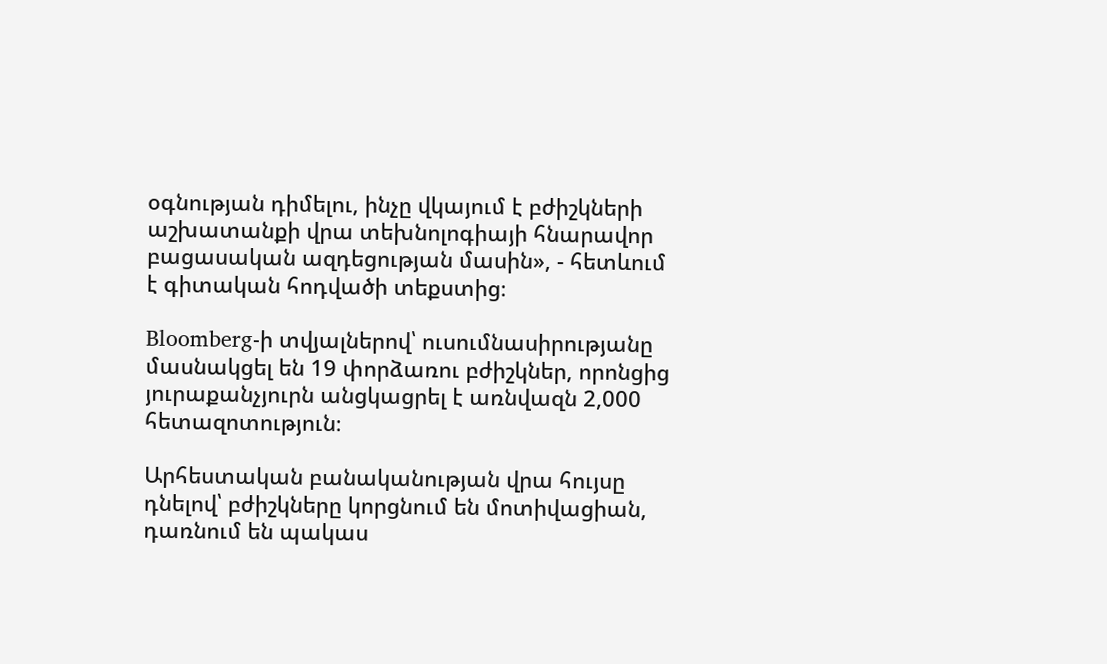օգնության դիմելու, ինչը վկայում է բժիշկների աշխատանքի վրա տեխնոլոգիայի հնարավոր բացասական ազդեցության մասին», - հետևում է գիտական հոդվածի տեքստից։

Bloomberg-ի տվյալներով՝ ուսումնասիրությանը մասնակցել են 19 փորձառու բժիշկներ, որոնցից յուրաքանչյուրն անցկացրել է առնվազն 2,000 հետազոտություն։

Արհեստական բանականության վրա հույսը դնելով՝ բժիշկները կորցնում են մոտիվացիան, դառնում են պակաս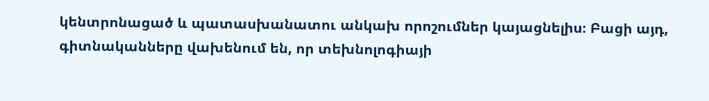կենտրոնացած և պատասխանատու անկախ որոշումներ կայացնելիս։ Բացի այդ, գիտնականները վախենում են, որ տեխնոլոգիայի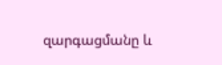զարգացմանը և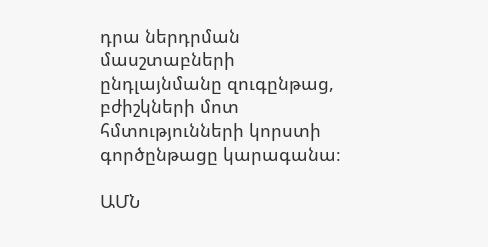դրա ներդրման մասշտաբների ընդլայնմանը զուգընթաց, բժիշկների մոտ հմտությունների կորստի գործընթացը կարագանա։

ԱՄՆ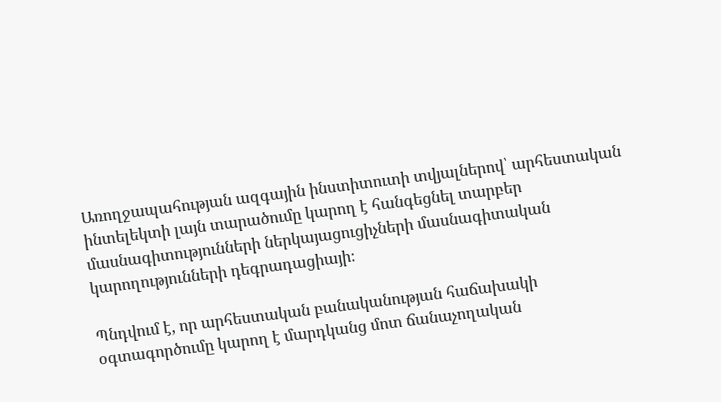Առողջապահության ազգային ինստիտուտի տվյալներով՝ արհեստական ինտելեկտի լայն տարածումը կարող է հանգեցնել տարբեր մասնագիտությունների ներկայացուցիչների մասնագիտական կարողությունների դեգրադացիայի։

Պնդվում է, որ արհեստական բանականության հաճախակի օգտագործումը կարող է մարդկանց մոտ ճանաչողական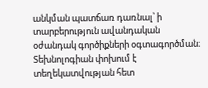անկման պատճառ դառնալ՝ ի տարբերություն ավանդական օժանդակ գործիքների օգտագործման։ Տեխնոլոգիան փոխում է տեղեկատվության հետ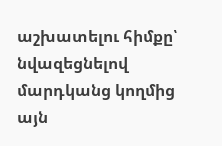աշխատելու հիմքը՝ նվազեցնելով մարդկանց կողմից այն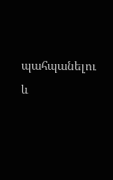պահպանելու և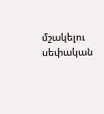մշակելու սեփական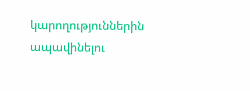կարողություններին ապավինելու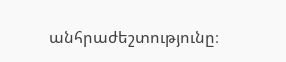անհրաժեշտությունը։